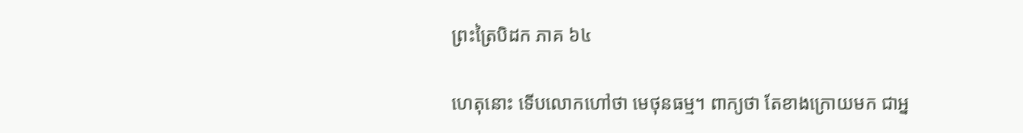ព្រះត្រៃបិដក ភាគ ៦៤

ហេតុនោះ ទើបលោកហៅថា មេថុនធម្ម។ ពាក្យថា តែខាងក្រោយមក ជាអ្ន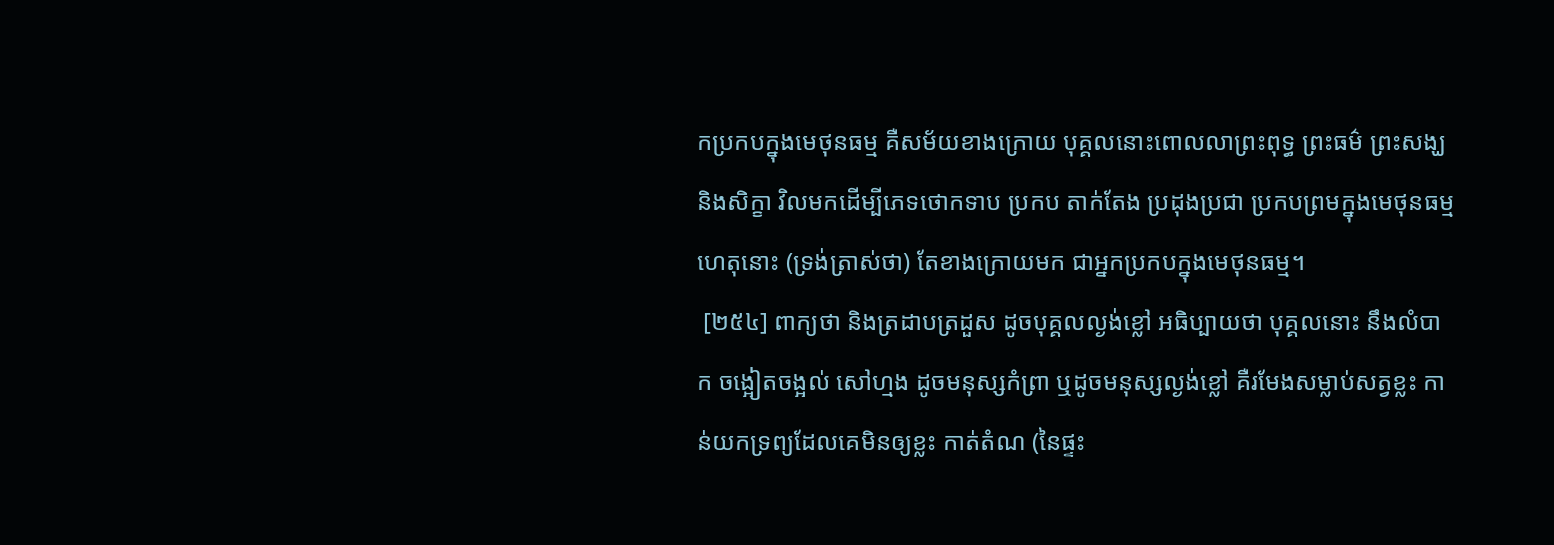កប្រកបក្នុងមេថុនធម្ម គឺសម័យខាងក្រោយ បុគ្គលនោះពោលលាព្រះពុទ្ធ ព្រះធម៌ ព្រះសង្ឃ និងសិក្ខា វិលមកដើម្បីភេទថោកទាប ប្រកប តាក់តែង ប្រដុងប្រជា ប្រកបព្រមក្នុងមេថុនធម្ម ហេតុនោះ (ទ្រង់ត្រាស់ថា) តែខាងក្រោយមក ជាអ្នកប្រកបក្នុងមេថុនធម្ម។
 [២៥៤] ពាក្យថា និងត្រដាបត្រដួស ដូចបុគ្គលល្ងង់ខ្លៅ អធិប្បាយថា បុគ្គលនោះ នឹងលំបាក ចង្អៀតចង្អល់ សៅហ្មង ដូចមនុស្សកំពា្រ ឬដូចមនុស្សល្ងង់ខ្លៅ គឺរមែងសម្លាប់សត្វខ្លះ កាន់យកទ្រព្យដែលគេមិនឲ្យខ្លះ កាត់តំណ (នៃផ្ទះ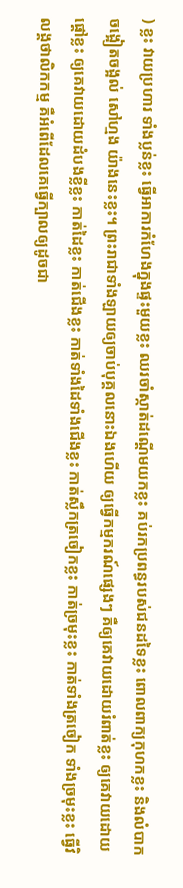) ខ្លះ វាយប្រហារ ទាំងប្លន់ខ្លះ ធ្វើអាការកំហែងក្នុងផ្ទះមួយខ្លះ ឈរចាំស្កាត់ដណ្តើមយកខ្លះ គប់រកប្រពន្ធរបស់ជនដទៃខ្លះ ពោលពាក្យកុហកខ្លះ និងលំបាក ចង្អៀតចង្អល់ សៅហ្មង យ៉ាងនេះខ្លះ។ ព្រះរាជាទាំងឡាយឲ្យចាប់បុគ្គលនោះឯងហើយ ឲ្យធ្វើកម្មករណ៍ផ្សេងៗ គឺឲ្យគេវាយដោយរំពាត់ខ្លះ ឲ្យគេវាយដោយផ្តៅខ្លះ ឲ្យគេវាយដោយដំបងខ្លីខ្លះ កាត់ដៃខ្លះ កាត់ជើងខ្លះ កាត់ទាំងដៃទាំងជើងខ្លះ កាត់ស្លឹកត្រចៀកខ្លះ កាត់ច្រមុះខ្លះ កាត់ទាំងត្រចៀក ទាំងច្រមុះខ្លះ ធ្វើវិលង្គថាលិកកម្ម គឺអំពើដែលគេធ្វើក្បាលឲ្យដូចជា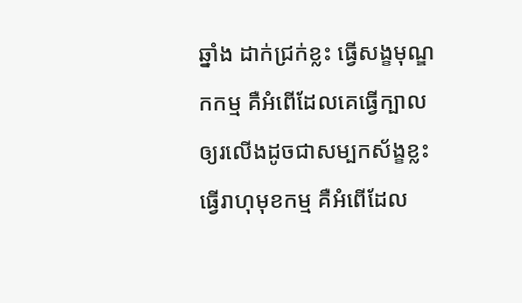ឆ្នាំង ដាក់ជ្រក់ខ្លះ ធ្វើសង្ខមុណ្ឌកកម្ម គឺអំពើដែលគេធ្វើក្បាលឲ្យរលើងដូចជាសម្បកស័ង្ខខ្លះ ធ្វើរាហុមុខកម្ម គឺអំពើដែល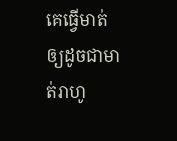គេធ្វើមាត់ឲ្យដូចជាមាត់រាហូ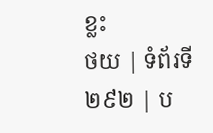ខ្លះ
ថយ | ទំព័រទី ២៩២ | ប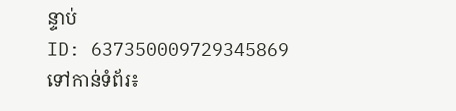ន្ទាប់
ID: 637350009729345869
ទៅកាន់ទំព័រ៖